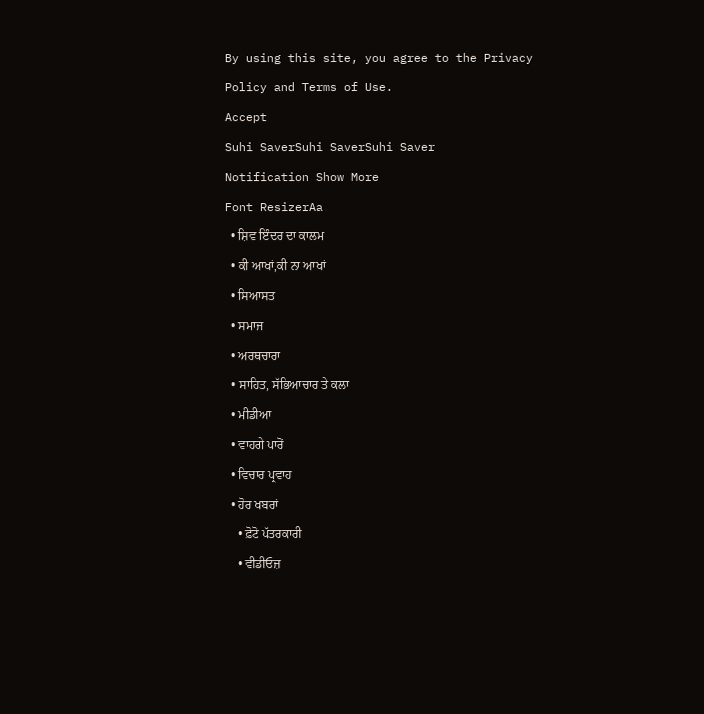By using this site, you agree to the Privacy Policy and Terms of Use.
Accept
Suhi SaverSuhi SaverSuhi Saver
Notification Show More
Font ResizerAa
  • ਸ਼ਿਵ ਇੰਦਰ ਦਾ ਕਾਲਮ
  • ਕੀ ਆਖਾਂ,ਕੀ ਨਾ ਆਖਾਂ
  • ਸਿਆਸਤ
  • ਸਮਾਜ
  • ਅਰਥਚਾਰਾ
  • ਸਾਹਿਤ, ਸੱਭਿਆਚਾਰ ਤੇ ਕਲਾ
  • ਮੀਡੀਆ
  • ਵਾਹਗੇ ਪਾਰੋਂ
  • ਵਿਚਾਰ ਪ੍ਰਵਾਹ
  • ਹੋਰ ਖਬਰਾਂ
    • ਫ਼ੋਟੋ ਪੱਤਰਕਾਰੀ
    • ਵੀਡੀਓਜ਼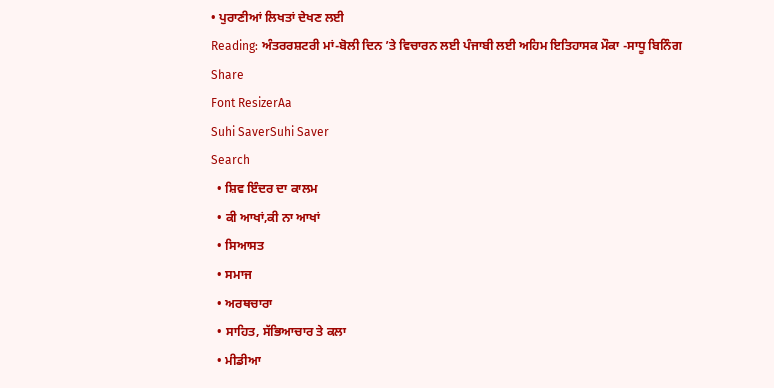• ਪੁਰਾਣੀਆਂ ਲਿਖਤਾਂ ਦੇਖਣ ਲਈ
Reading: ਅੰਤਰਰਸ਼ਟਰੀ ਮਾਂ-ਬੋਲੀ ਦਿਨ ’ਤੇ ਵਿਚਾਰਨ ਲਈ ਪੰਜਾਬੀ ਲਈ ਅਹਿਮ ਇਤਿਹਾਸਕ ਮੌਕਾ -ਸਾਧੂ ਬਿਨਿੰਗ
Share
Font ResizerAa
Suhi SaverSuhi Saver
Search
  • ਸ਼ਿਵ ਇੰਦਰ ਦਾ ਕਾਲਮ
  • ਕੀ ਆਖਾਂ,ਕੀ ਨਾ ਆਖਾਂ
  • ਸਿਆਸਤ
  • ਸਮਾਜ
  • ਅਰਥਚਾਰਾ
  • ਸਾਹਿਤ, ਸੱਭਿਆਚਾਰ ਤੇ ਕਲਾ
  • ਮੀਡੀਆ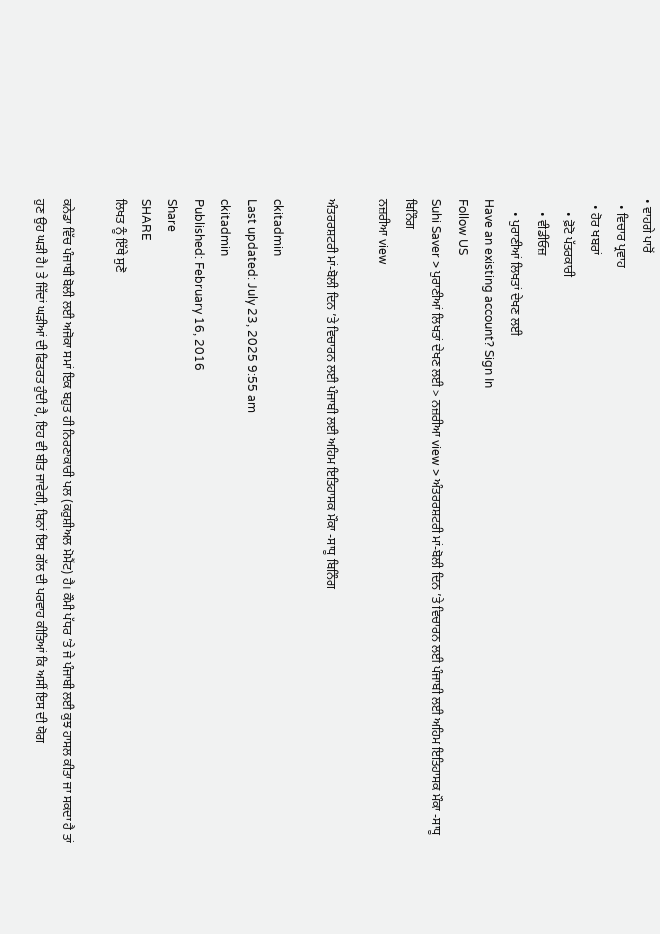• ਵਾਹਗੇ ਪਾਰੋਂ
  • ਵਿਚਾਰ ਪ੍ਰਵਾਹ
  • ਹੋਰ ਖਬਰਾਂ
    • ਫ਼ੋਟੋ ਪੱਤਰਕਾਰੀ
    • ਵੀਡੀਓਜ਼
    • ਪੁਰਾਣੀਆਂ ਲਿਖਤਾਂ ਦੇਖਣ ਲਈ
Have an existing account? Sign In
Follow US
Suhi Saver > ਪੁਰਾਣੀਆਂ ਲਿਖਤਾਂ ਦੇਖਣ ਲਈ > ਨਜ਼ਰੀਆ view > ਅੰਤਰਰਸ਼ਟਰੀ ਮਾਂ-ਬੋਲੀ ਦਿਨ ’ਤੇ ਵਿਚਾਰਨ ਲਈ ਪੰਜਾਬੀ ਲਈ ਅਹਿਮ ਇਤਿਹਾਸਕ ਮੌਕਾ -ਸਾਧੂ ਬਿਨਿੰਗ
ਨਜ਼ਰੀਆ view

ਅੰਤਰਰਸ਼ਟਰੀ ਮਾਂ-ਬੋਲੀ ਦਿਨ ’ਤੇ ਵਿਚਾਰਨ ਲਈ ਪੰਜਾਬੀ ਲਈ ਅਹਿਮ ਇਤਿਹਾਸਕ ਮੌਕਾ -ਸਾਧੂ ਬਿਨਿੰਗ

ckitadmin
Last updated: July 23, 2025 9:55 am
ckitadmin
Published: February 16, 2016
Share
SHARE
ਲਿਖਤ ਨੂੰ ਇੱਥੇ ਸੁਣੋ

ਕਨੇਡਾ ਵਿੱਚ ਪੰਜਾਬੀ ਬੋਲੀ ਲਈ ਅਜੋਕਾ ਸਮਾਂ ਇਕ ਬਹੁਤ ਹੀ ਨਿਰਣਾਕਾਰੀ ਪਲ (ਕਰੁਸ਼ੀਅਲ ਮੋਮੈਂਟ) ਹੈ। ਕੌਮੀ ਪੱਧਰ ’ਤੇ ਜੇ ਪੰਜਾਬੀ ਲਈ ਕੁਝ ਹਾਸਲ ਕੀਤਾ ਜਾ ਸਕਦਾ ਹੈ ਤਾਂ ਹੁਣ ਉਹ ਘੜੀ ਹੈ। ਤੇ ਜਿੱਦਾਂ ਘੜੀਆਂ ਦੀ ਫਿਤਰਤ ਹੁੰਦੀ ਹੈ, ਇਹ ਵੀ ਬੀਤ ਜਾਵੇਗੀ, ਬਿਨਾਂ ਇਸ ਗੱਲ ਦੀ ਪਰਵਾਹ ਕੀਤਿਆਂ ਕਿ ਅਸੀਂ ਇਸ ਦੀ ਯੋਗ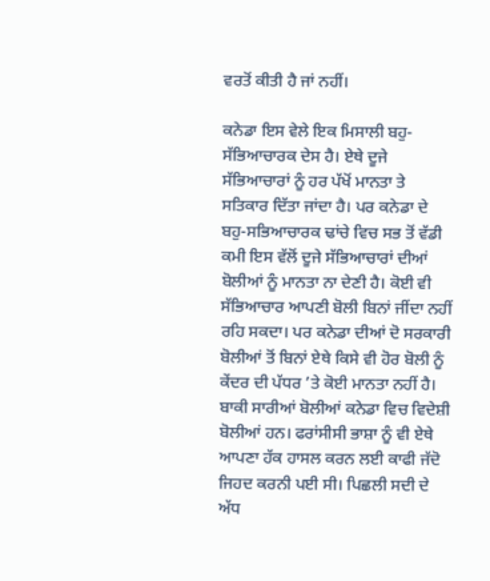ਵਰਤੋਂ ਕੀਤੀ ਹੈ ਜਾਂ ਨਹੀਂ।

ਕਨੇਡਾ ਇਸ ਵੇਲੇ ਇਕ ਮਿਸਾਲੀ ਬਹੁ-ਸੱਭਿਆਚਾਰਕ ਦੇਸ ਹੈ। ਏਥੇ ਦੂਜੇ ਸੱਭਿਆਚਾਰਾਂ ਨੂੰ ਹਰ ਪੱਖੋਂ ਮਾਨਤਾ ਤੇ ਸਤਿਕਾਰ ਦਿੱਤਾ ਜਾਂਦਾ ਹੈ। ਪਰ ਕਨੇਡਾ ਦੇ ਬਹੁ-ਸਭਿਆਚਾਰਕ ਢਾਂਚੇ ਵਿਚ ਸਭ ਤੋਂ ਵੱਡੀ ਕਮੀ ਇਸ ਵੱਲੋਂ ਦੂਜੇ ਸੱਭਿਆਚਾਰਾਂ ਦੀਆਂ ਬੋਲੀਆਂ ਨੂੰ ਮਾਨਤਾ ਨਾ ਦੇਣੀ ਹੈ। ਕੋਈ ਵੀ ਸੱਭਿਆਚਾਰ ਆਪਣੀ ਬੋਲੀ ਬਿਨਾਂ ਜੀਂਦਾ ਨਹੀਂ ਰਹਿ ਸਕਦਾ। ਪਰ ਕਨੇਡਾ ਦੀਆਂ ਦੋ ਸਰਕਾਰੀ ਬੋਲੀਆਂ ਤੋਂ ਬਿਨਾਂ ਏਥੇ ਕਿਸੇ ਵੀ ਹੋਰ ਬੋਲੀ ਨੂੰ ਕੇਂਦਰ ਦੀ ਪੱਧਰ ’ਤੇ ਕੋਈ ਮਾਨਤਾ ਨਹੀਂ ਹੈ। ਬਾਕੀ ਸਾਰੀਆਂ ਬੋਲੀਆਂ ਕਨੇਡਾ ਵਿਚ ਵਿਦੇਸ਼ੀ ਬੋਲੀਆਂ ਹਨ। ਫਰਾਂਸੀਸੀ ਭਾਸ਼ਾ ਨੂੰ ਵੀ ਏਥੇ ਆਪਣਾ ਹੱਕ ਹਾਸਲ ਕਰਨ ਲਈ ਕਾਫੀ ਜੱਦੋ ਜਿਹਦ ਕਰਨੀ ਪਈ ਸੀ। ਪਿਛਲੀ ਸਦੀ ਦੇ ਅੱਧ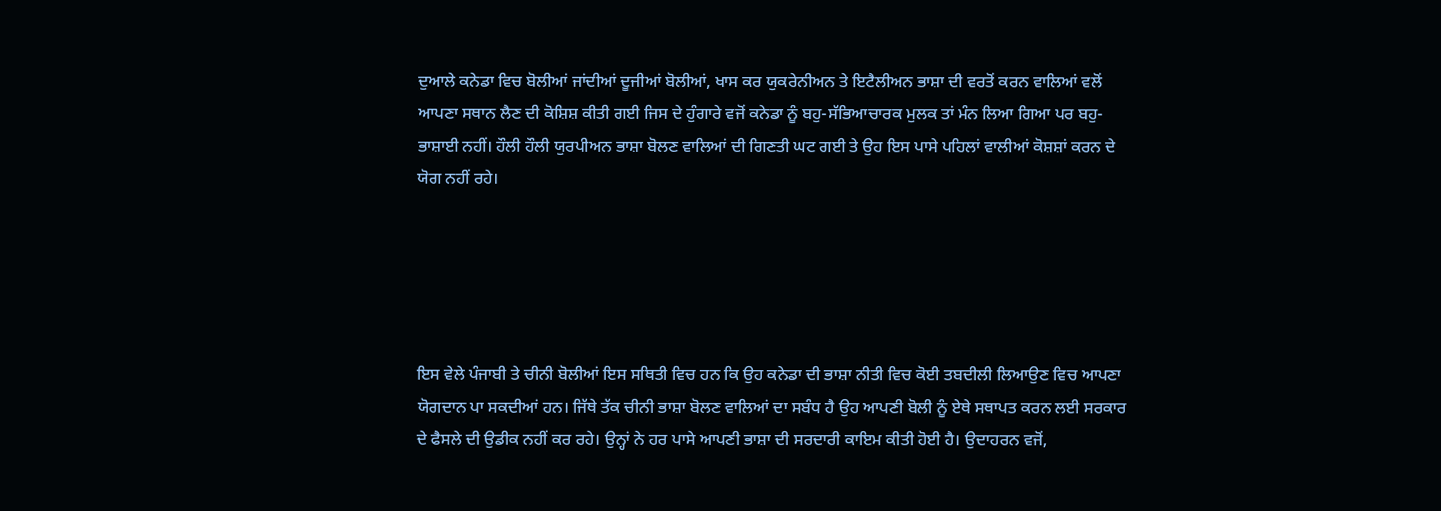ਦੁਆਲੇ ਕਨੇਡਾ ਵਿਚ ਬੋਲੀਆਂ ਜਾਂਦੀਆਂ ਦੂਜੀਆਂ ਬੋਲੀਆਂ, ਖਾਸ ਕਰ ਯੁਕਰੇਨੀਅਨ ਤੇ ਇਟੈਲੀਅਨ ਭਾਸ਼ਾ ਦੀ ਵਰਤੋਂ ਕਰਨ ਵਾਲਿਆਂ ਵਲੋਂ ਆਪਣਾ ਸਥਾਨ ਲੈਣ ਦੀ ਕੋਸ਼ਿਸ਼ ਕੀਤੀ ਗਈ ਜਿਸ ਦੇ ਹੁੰਗਾਰੇ ਵਜੋਂ ਕਨੇਡਾ ਨੂੰ ਬਹੁ-ਸੱਭਿਆਚਾਰਕ ਮੁਲਕ ਤਾਂ ਮੰਨ ਲਿਆ ਗਿਆ ਪਰ ਬਹੁ-ਭਾਸ਼ਾਈ ਨਹੀਂ। ਹੌਲੀ ਹੌਲੀ ਯੁਰਪੀਅਨ ਭਾਸ਼ਾ ਬੋਲਣ ਵਾਲਿਆਂ ਦੀ ਗਿਣਤੀ ਘਟ ਗਈ ਤੇ ਉਹ ਇਸ ਪਾਸੇ ਪਹਿਲਾਂ ਵਾਲੀਆਂ ਕੋਸ਼ਸ਼ਾਂ ਕਰਨ ਦੇ ਯੋਗ ਨਹੀਂ ਰਹੇ।





ਇਸ ਵੇਲੇ ਪੰਜਾਬੀ ਤੇ ਚੀਨੀ ਬੋਲੀਆਂ ਇਸ ਸਥਿਤੀ ਵਿਚ ਹਨ ਕਿ ਉਹ ਕਨੇਡਾ ਦੀ ਭਾਸ਼ਾ ਨੀਤੀ ਵਿਚ ਕੋਈ ਤਬਦੀਲੀ ਲਿਆਉਣ ਵਿਚ ਆਪਣਾ ਯੋਗਦਾਨ ਪਾ ਸਕਦੀਆਂ ਹਨ। ਜਿੱਥੇ ਤੱਕ ਚੀਨੀ ਭਾਸ਼ਾ ਬੋਲਣ ਵਾਲਿਆਂ ਦਾ ਸਬੰਧ ਹੈ ਉਹ ਆਪਣੀ ਬੋਲੀ ਨੂੰ ਏਥੇ ਸਥਾਪਤ ਕਰਨ ਲਈ ਸਰਕਾਰ ਦੇ ਫੈਸਲੇ ਦੀ ਉਡੀਕ ਨਹੀਂ ਕਰ ਰਹੇ। ਉਨ੍ਹਾਂ ਨੇ ਹਰ ਪਾਸੇ ਆਪਣੀ ਭਾਸ਼ਾ ਦੀ ਸਰਦਾਰੀ ਕਾਇਮ ਕੀਤੀ ਹੋਈ ਹੈ। ਉਦਾਹਰਨ ਵਜੋਂ,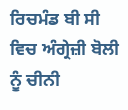ਰਿਚਮੰਡ ਬੀ ਸੀ ਵਿਚ ਅੰਗ੍ਰੇਜ਼ੀ ਬੋਲੀ ਨੂੰ ਚੀਨੀ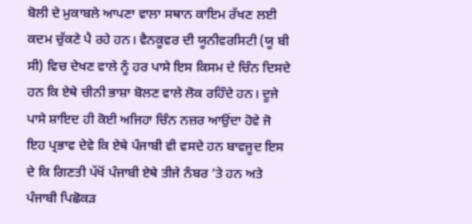ਬੋਲੀ ਦੇ ਮੁਕਾਬਲੇ ਆਪਣਾ ਵਾਲਾ ਸਥਾਨ ਕਾਇਮ ਰੱਖਣ ਲਈ ਕਦਮ ਚੁੱਕਣੇ ਪੈ ਰਹੇ ਹਨ। ਵੈਨਕੂਵਰ ਦੀ ਯੂਨੀਵਰਸਿਟੀ (ਯੂ ਬੀ ਸੀ) ਵਿਚ ਦੇਖਣ ਵਾਲੇ ਨੂੰ ਹਰ ਪਾਸੇ ਇਸ ਕਿਸਮ ਦੇ ਚਿੰਨ ਦਿਸਦੇ ਹਨ ਕਿ ਏਥੇ ਚੀਨੀ ਭਾਸ਼ਾ ਬੋਲਣ ਵਾਲੇ ਲੋਕ ਰਹਿੰਦੇ ਹਨ। ਦੂਜੇ ਪਾਸੇ ਸ਼ਾਇਦ ਹੀ ਕੋਈ ਅਜਿਹਾ ਚਿੰਨ ਨਜ਼ਰ ਆਉਂਦਾ ਹੋਵੇ ਜੋ ਇਹ ਪ੍ਰਭਾਵ ਦੇਵੇ ਕਿ ਏਥੇ ਪੰਜਾਬੀ ਵੀ ਵਸਦੇ ਹਨ ਬਾਵਜੂਦ ਇਸ ਦੇ ਕਿ ਗਿਣਤੀ ਪੱਖੋਂ ਪੰਜਾਬੀ ਏਥੇ ਤੀਜੇ ਨੰਬਰ ’ਤੇ ਹਨ ਅਤੇ ਪੰਜਾਬੀ ਪਿਛੋਕੜ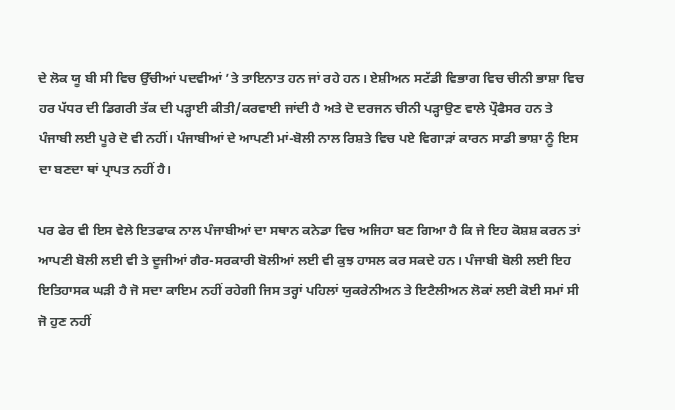ਦੇ ਲੋਕ ਯੂ ਬੀ ਸੀ ਵਿਚ ਉੱਚੀਆਂ ਪਦਵੀਆਂ ’ਤੇ ਤਾਇਨਾਤ ਹਨ ਜਾਂ ਰਹੇ ਹਨ। ਏਸ਼ੀਅਨ ਸਟੱਡੀ ਵਿਭਾਗ ਵਿਚ ਚੀਨੀ ਭਾਸ਼ਾ ਵਿਚ ਹਰ ਪੱਧਰ ਦੀ ਡਿਗਰੀ ਤੱਕ ਦੀ ਪੜ੍ਹਾਈ ਕੀਤੀ/ਕਰਵਾਈ ਜਾਂਦੀ ਹੈ ਅਤੇ ਦੋ ਦਰਜਨ ਚੀਨੀ ਪੜ੍ਹਾਉਣ ਵਾਲੇ ਪ੍ਰੌਫੈਸਰ ਹਨ ਤੇ ਪੰਜਾਬੀ ਲਈ ਪੂਰੇ ਦੋ ਵੀ ਨਹੀਂ। ਪੰਜਾਬੀਆਂ ਦੇ ਆਪਣੀ ਮਾਂ-ਬੋਲੀ ਨਾਲ ਰਿਸ਼ਤੇ ਵਿਚ ਪਏ ਵਿਗਾੜਾਂ ਕਾਰਨ ਸਾਡੀ ਭਾਸ਼ਾ ਨੂੰ ਇਸ ਦਾ ਬਣਦਾ ਥਾਂ ਪ੍ਰਾਪਤ ਨਹੀਂ ਹੈ।

ਪਰ ਫੇਰ ਵੀ ਇਸ ਵੇਲੇ ਇਤਫਾਕ ਨਾਲ ਪੰਜਾਬੀਆਂ ਦਾ ਸਥਾਨ ਕਨੇਡਾ ਵਿਚ ਅਜਿਹਾ ਬਣ ਗਿਆ ਹੈ ਕਿ ਜੇ ਇਹ ਕੋਸ਼ਸ਼ ਕਰਨ ਤਾਂ ਆਪਣੀ ਬੋਲੀ ਲਈ ਵੀ ਤੇ ਦੂਜੀਆਂ ਗੈਰ-ਸਰਕਾਰੀ ਬੋਲੀਆਂ ਲਈ ਵੀ ਕੁਝ ਹਾਸਲ ਕਰ ਸਕਦੇ ਹਨ। ਪੰਜਾਬੀ ਬੋਲੀ ਲਈ ਇਹ ਇਤਿਹਾਸਕ ਘੜੀ ਹੈ ਜੋ ਸਦਾ ਕਾਇਮ ਨਹੀਂ ਰਹੇਗੀ ਜਿਸ ਤਰ੍ਹਾਂ ਪਹਿਲਾਂ ਯੁਕਰੇਨੀਅਨ ਤੇ ਇਟੈਲੀਅਨ ਲੋਕਾਂ ਲਈ ਕੋਈ ਸਮਾਂ ਸੀ ਜੋ ਹੁਣ ਨਹੀਂ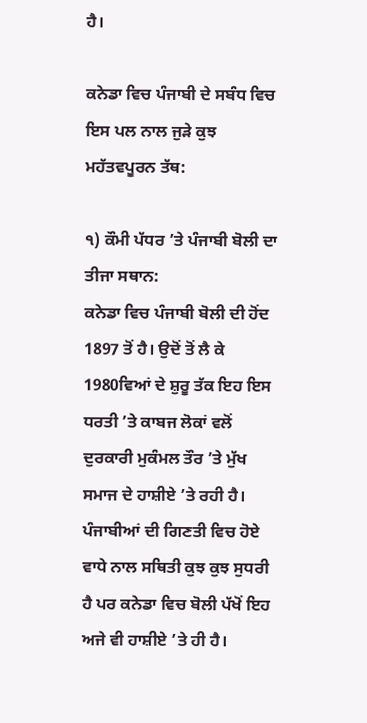ਹੈ।

ਕਨੇਡਾ ਵਿਚ ਪੰਜਾਬੀ ਦੇ ਸਬੰਧ ਵਿਚ ਇਸ ਪਲ ਨਾਲ ਜੁੜੇ ਕੁਝ ਮਹੱਤਵਪੂਰਨ ਤੱਥ:

੧) ਕੌਮੀ ਪੱਧਰ ’ਤੇ ਪੰਜਾਬੀ ਬੋਲੀ ਦਾ ਤੀਜਾ ਸਥਾਨ:
ਕਨੇਡਾ ਵਿਚ ਪੰਜਾਬੀ ਬੋਲੀ ਦੀ ਹੋਂਦ 1897 ਤੋਂ ਹੈ। ਉਦੋਂ ਤੋਂ ਲੈ ਕੇ 1980ਵਿਆਂ ਦੇ ਸ਼ੁਰੂ ਤੱਕ ਇਹ ਇਸ ਧਰਤੀ ’ਤੇ ਕਾਬਜ ਲੋਕਾਂ ਵਲੋਂ ਦੁਰਕਾਰੀ ਮੁਕੰਮਲ ਤੌਰ ’ਤੇ ਮੁੱਖ ਸਮਾਜ ਦੇ ਹਾਸ਼ੀਏ ’ਤੇ ਰਹੀ ਹੈ। ਪੰਜਾਬੀਆਂ ਦੀ ਗਿਣਤੀ ਵਿਚ ਹੋਏ ਵਾਧੇ ਨਾਲ ਸਥਿਤੀ ਕੁਝ ਕੁਝ ਸੁਧਰੀ ਹੈ ਪਰ ਕਨੇਡਾ ਵਿਚ ਬੋਲੀ ਪੱਖੋਂ ਇਹ ਅਜੇ ਵੀ ਹਾਸ਼ੀਏ ’ਤੇ ਹੀ ਹੈ।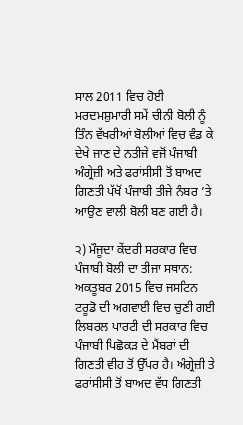ਸਾਲ 2011 ਵਿਚ ਹੋਈ ਮਰਦਮਸ਼ੁਮਾਰੀ ਸਮੇਂ ਚੀਨੀ ਬੋਲੀ ਨੂੰ ਤਿੰਨ ਵੱਖਰੀਆਂ ਬੋਲੀਆਂ ਵਿਚ ਵੰਡ ਕੇ ਦੇਖੇ ਜਾਣ ਦੇ ਨਤੀਜੇ ਵਜੋਂ ਪੰਜਾਬੀ ਅੰਗ੍ਰੇਜ਼ੀ ਅਤੇ ਫਰਾਂਸੀਸੀ ਤੋਂ ਬਾਅਦ ਗਿਣਤੀ ਪੱਖੋਂ ਪੰਜਾਬੀ ਤੀਜੇ ਨੰਬਰ ’ਤੇ ਆਉਣ ਵਾਲੀ ਬੋਲੀ ਬਣ ਗਈ ਹੈ।

੨) ਮੌਜੂਦਾ ਕੇਂਦਰੀ ਸਰਕਾਰ ਵਿਚ ਪੰਜਾਬੀ ਬੋਲੀ ਦਾ ਤੀਜਾ ਸਥਾਨ:
ਅਕਤੂਬਰ 2015 ਵਿਚ ਜਸਟਿਨ ਟਰੂਡੋ ਦੀ ਅਗਵਾਈ ਵਿਚ ਚੁਣੀ ਗਈ ਲਿਬਰਲ ਪਾਰਟੀ ਦੀ ਸਰਕਾਰ ਵਿਚ ਪੰਜਾਬੀ ਪਿਛੋਕੜ ਦੇ ਮੈਂਬਰਾਂ ਦੀ ਗਿਣਤੀ ਵੀਹ ਤੋਂ ਉੱਪਰ ਹੈ। ਅੰਗ੍ਰੇਜ਼ੀ ਤੇ ਫਰਾਂਸੀਸੀ ਤੋਂ ਬਾਅਦ ਵੱਧ ਗਿਣਤੀ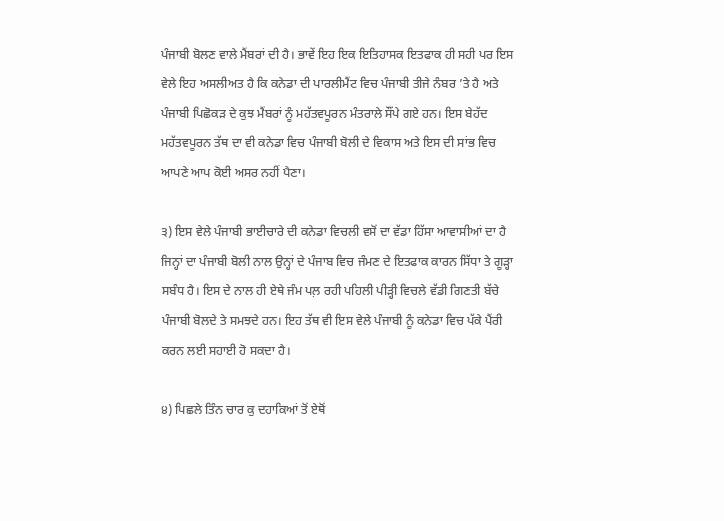ਪੰਜਾਬੀ ਬੋਲਣ ਵਾਲੇ ਮੈਂਬਰਾਂ ਦੀ ਹੈ। ਭਾਵੇਂ ਇਹ ਇਕ ਇਤਿਹਾਸਕ ਇਤਫਾਕ ਹੀ ਸਹੀ ਪਰ ਇਸ ਵੇਲੇ ਇਹ ਅਸਲੀਅਤ ਹੈ ਕਿ ਕਨੇਡਾ ਦੀ ਪਾਰਲੀਮੈਂਟ ਵਿਚ ਪੰਜਾਬੀ ਤੀਜੇ ਨੰਬਰ ’ਤੇ ਹੈ ਅਤੇ ਪੰਜਾਬੀ ਪਿਛੋਕੜ ਦੇ ਕੁਝ ਮੈਂਬਰਾਂ ਨੂੰ ਮਹੱਤਵਪੂਰਨ ਮੰਤਰਾਲੇ ਸੌਂਪੇ ਗਏ ਹਨ। ਇਸ ਬੇਹੱਦ ਮਹੱਤਵਪੂਰਨ ਤੱਥ ਦਾ ਵੀ ਕਨੇਡਾ ਵਿਚ ਪੰਜਾਬੀ ਬੋਲੀ ਦੇ ਵਿਕਾਸ ਅਤੇ ਇਸ ਦੀ ਸਾਂਭ ਵਿਚ ਆਪਣੇ ਆਪ ਕੋਈ ਅਸਰ ਨਹੀਂ ਪੈਣਾ।

੩) ਇਸ ਵੇਲੇ ਪੰਜਾਬੀ ਭਾਈਚਾਰੇ ਦੀ ਕਨੇਡਾ ਵਿਚਲੀ ਵਸੋਂ ਦਾ ਵੱਡਾ ਹਿੱਸਾ ਆਵਾਸੀਆਂ ਦਾ ਹੈ ਜਿਨ੍ਹਾਂ ਦਾ ਪੰਜਾਬੀ ਬੋਲੀ ਨਾਲ ਉਨ੍ਹਾਂ ਦੇ ਪੰਜਾਬ ਵਿਚ ਜੰਮਣ ਦੇ ਇਤਫਾਕ ਕਾਰਨ ਸਿੱਧਾ ਤੇ ਗੂੜ੍ਹਾ ਸਬੰਧ ਹੈ। ਇਸ ਦੇ ਨਾਲ ਹੀ ਏਥੇ ਜੰਮ ਪਲ਼ ਰਹੀ ਪਹਿਲੀ ਪੀੜ੍ਹੀ ਵਿਚਲੇ ਵੱਡੀ ਗਿਣਤੀ ਬੱਚੇ ਪੰਜਾਬੀ ਬੋਲਦੇ ਤੇ ਸਮਝਦੇ ਹਨ। ਇਹ ਤੱਥ ਵੀ ਇਸ ਵੇਲੇ ਪੰਜਾਬੀ ਨੂੰ ਕਨੇਡਾ ਵਿਚ ਪੱਕੇ ਪੈਂਰੀ ਕਰਨ ਲਈ ਸਹਾਈ ਹੋ ਸਕਦਾ ਹੈ।

੪) ਪਿਛਲੇ ਤਿੰਨ ਚਾਰ ਕੁ ਦਹਾਕਿਆਂ ਤੋਂ ਏਥੋਂ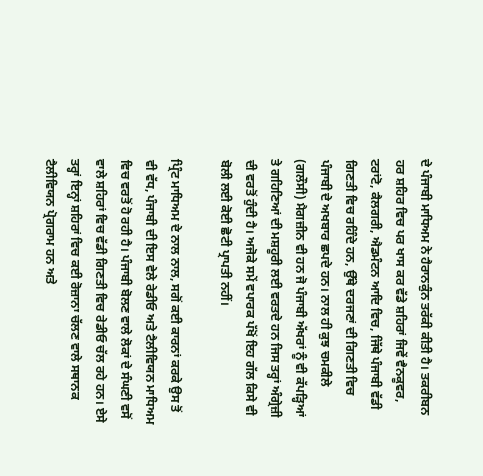ਦੇ ਪੰਜਾਬੀ ਮਾਧਿਅਮ ਨੇ ਹੈਰਾਨਕੁੰਨ ਤਰੱਕੀ ਕੀਤੀ ਹੈ। ਤਕਰੀਬਨ ਹਰ ਸ਼ਹਿਰ ਵਿਚ ਪਰ ਖਾਸ ਕਰ ਵੱਡੇ ਸ਼ਹਿਰਾਂ ਜਿਵੇਂ ਵੈਨਕੂਵਰ, ਟਰਾਂਟੋ, ਕੈਲਗਰੀ, ਐਡਮੰਟਨ ਆਦਿ ਵਿਚ, ਜਿੱਥੇ ਪੰਜਾਬੀ ਵੱਡੀ ਗਿਣਤੀ ਵਿਚ ਰਹਿੰਦੇ ਹਨ, ਉੱਥੇ ਦਰਜਣਾਂ ਦੀ ਗਿਣਤੀ ਵਿਚ ਪੰਜਾਬੀ ਦੇ ਅਖਬਾਰ ਛਪਦੇ ਹਨ। ਨਾਲ ਹੀ ਕੁਝ ਚਮਕੀਲੇ (ਗਲੌਸੀ) ਮੈਗਜ਼ੀਨ ਵੀ ਹਨ ਜੋ ਪੰਜਾਬੀ ਅੱਖਰਾਂ ਨੂੰ ਵੀ ਕੱਪੜ੍ਹਿਆਂ ਤੇ ਗਹਿਣਿਆਂ ਦੀ ਮਸ਼ਹੂਰੀ ਲਈ ਵਰਤਦੇ ਹਨ ਜਿਸ ਤਰ੍ਹਾਂ ਅੰਗ੍ਰੇਜ਼ੀ ਦੀ ਵਰਤੋਂ ਹੁੰਦੀ ਹੈ। ਅਜੋਕੇ ਸਮੇਂ ਵਪਾਰਕ ਪੱਖੋਂ ਇਹ ਗੱਲ ਕਿਸੇ ਵੀ ਬੋਲੀ ਲਈ ਕੋਈ ਛੋਟੀ ਪ੍ਰਾਪਤੀ ਨਹੀਂ।

ਪ੍ਰਿੰਟ ਮਾਧਿਅਮ ਦੇ ਨਾਲ ਨਾਲ, ਸਗੋਂ ਕਈ ਕਾਰਨਾਂ ਕਰਕੇ ਉਸ ਤੋਂ ਵੀ ਵੱਧ, ਪੰਜਾਬੀ ਦੀ ਇਸ ਵੇਲੇ ਰੇਡੀਓ ਅਤੇ ਟੈਲੀਵਿਯਨ ਮਾਧਿਅਮ ਵਿਚ ਵਰਤੋਂ ਹੋ ਰਹੀ ਹੈ। ਪੰਜਾਬੀ ਬੋਲਣ ਵਾਲੇ ਲੋਕਾਂ ਦੇ ਸੰਘਣੀ ਵਸੋਂ ਵਾਲੇ ਸ਼ਹਿਰਾਂ ਵਿਚ ਵੱਡੀ ਗਿਣਤੀ ਵਿਚ ਰੇਡੀਓ ਚੱਲ ਰਹੇ ਹਨ। ਏਸੇ ਤਰ੍ਹਾਂ ਇਨ੍ਹਾਂ ਸ਼ਹਿਰਾਂ ਵਿਚ ਕਈ ਰੋਜ਼ਾਨਾ ਚੱਲਣ ਵਾਲੇ ਸਥਾਨਕ ਟੈਲੀਵਿਯਨ ਪ੍ਰੋਗਰਾਮ ਹਨ ਅਤੇ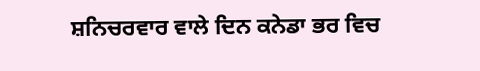ਸ਼ਨਿਚਰਵਾਰ ਵਾਲੇ ਦਿਨ ਕਨੇਡਾ ਭਰ ਵਿਚ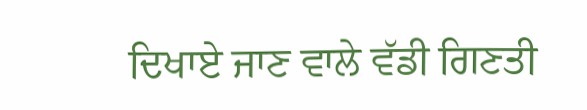ਦਿਖਾਏ ਜਾਣ ਵਾਲੇ ਵੱਡੀ ਗਿਣਤੀ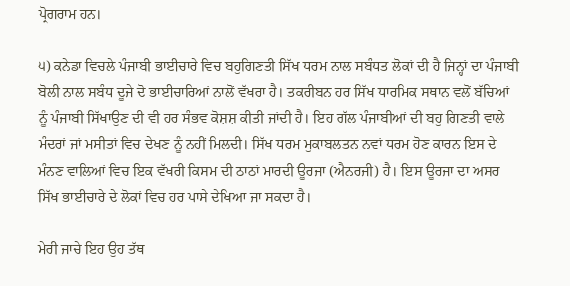ਪ੍ਰੋਗਰਾਮ ਹਨ।

੫) ਕਨੇਡਾ ਵਿਚਲੇ ਪੰਜਾਬੀ ਭਾਈਚਾਰੇ ਵਿਚ ਬਹੁਗਿਣਤੀ ਸਿੱਖ ਧਰਮ ਨਾਲ ਸਬੰਧਤ ਲੋਕਾਂ ਦੀ ਹੈ ਜਿਨ੍ਹਾਂ ਦਾ ਪੰਜਾਬੀ ਬੋਲੀ ਨਾਲ ਸਬੰਧ ਦੂਜੇ ਦੋ ਭਾਈਚਾਰਿਆਂ ਨਾਲੋਂ ਵੱਖਰਾ ਹੈ। ਤਕਰੀਬਨ ਹਰ ਸਿੱਖ ਧਾਰਮਿਕ ਸਥਾਨ ਵਲੋਂ ਬੱਚਿਆਂ ਨੂੰ ਪੰਜਾਬੀ ਸਿੱਖਾਉਣ ਦੀ ਵੀ ਹਰ ਸੰਭਵ ਕੋਸ਼ਸ਼ ਕੀਤੀ ਜਾਂਦੀ ਹੈ। ਇਹ ਗੱਲ ਪੰਜਾਬੀਆਂ ਦੀ ਬਹੁ ਗਿਣਤੀ ਵਾਲੇ ਮੰਦਰਾਂ ਜਾਂ ਮਸੀਤਾਂ ਵਿਚ ਦੇਖਣ ਨੂੰ ਨਹੀਂ ਮਿਲਦੀ। ਸਿੱਖ ਧਰਮ ਮੁਕਾਬਲਤਨ ਨਵਾਂ ਧਰਮ ਹੋਣ ਕਾਰਨ ਇਸ ਦੇ ਮੰਨਣ ਵਾਲਿਆਂ ਵਿਚ ਇਕ ਵੱਖਰੀ ਕਿਸਮ ਦੀ ਠਾਠਾਂ ਮਾਰਦੀ ਊਰਜਾ (ਐਨਰਜੀ) ਹੈ। ਇਸ ਊਰਜਾ ਦਾ ਅਸਰ ਸਿੱਖ ਭਾਈਚਾਰੇ ਦੇ ਲੋਕਾਂ ਵਿਚ ਹਰ ਪਾਸੇ ਦੇਖਿਆ ਜਾ ਸਕਦਾ ਹੈ।

ਮੇਰੀ ਜਾਚੇ ਇਹ ਉਹ ਤੱਥ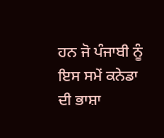ਹਨ ਜੋ ਪੰਜਾਬੀ ਨੂੰ ਇਸ ਸਮੇਂ ਕਨੇਡਾ ਦੀ ਭਾਸ਼ਾ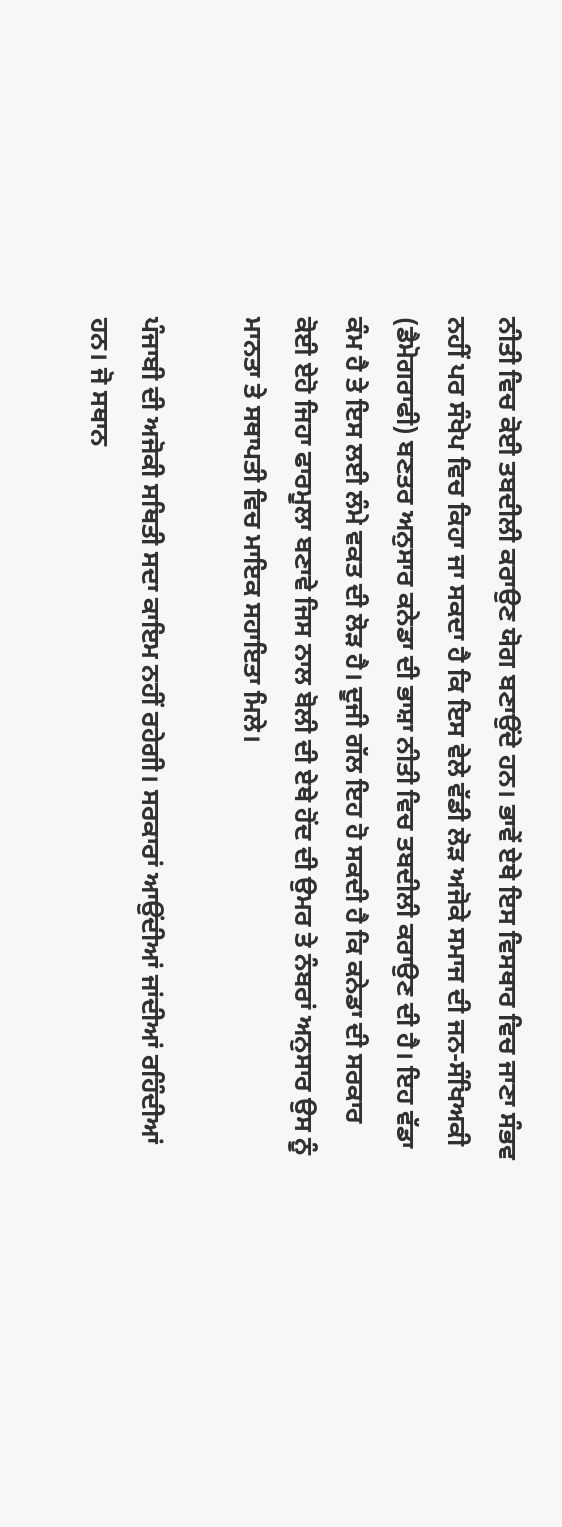ਨੀਤੀ ਵਿਚ ਕੋਈ ਤਬਦੀਲੀ ਕਰਾਉਣ ਯੋਗ ਬਣਾਉਂਦੇ ਹਨ। ਭਾਵੇਂ ਏਥੇ ਇਸ ਵਿਸਥਾਰ ਵਿਚ ਜਾਣਾ ਸੰਭਵ ਨਹੀਂ ਪਰ ਸੰਖੇਪ ਵਿਚ ਕਿਹਾ ਜਾ ਸਕਦਾ ਹੈ ਕਿ ਇਸ ਵੇਲੇ ਵੱਡੀ ਲੋੜ ਅਜੋਕੇ ਸਮਾਜ ਦੀ ਜਨ-ਸੰਖਿਅਕੀ (ਡੈਮੋਗਰਾਫੀ) ਬਣਤਰ ਅਨੁਸਾਰ ਕਨੇਡਾ ਦੀ ਭਾਸ਼ਾ ਨੀਤੀ ਵਿਚ ਤਬਦੀਲੀ ਕਰਾਉਣ ਦੀ ਹੈ। ਇਹ ਵੱਡਾ ਕੰਮ ਹੈ ਤੇ ਇਸ ਲਈ ਲੰਮੇ ਵਕਤ ਦੀ ਲੋੜ ਹੈ। ਦੂਜੀ ਗੱਲ ਇਹ ਹੋ ਸਕਦੀ ਹੈ ਕਿ ਕਨੇਡਾ ਦੀ ਸਰਕਾਰ ਕੋਈ ਏਹੋ ਜਿਹਾ ਫਾਰਮੂਲਾ ਬਣਾਵੇ ਜਿਸ ਨਾਲ ਬੋਲੀ ਦੀ ਏਥੇ ਹੋਂਦ ਦੀ ਉਮਰ ਤੇ ਨੰਬਰਾਂ ਅਨੁਸਾਰ ਉਸ ਨੂੰ ਮਾਨਤਾ ਤੇ ਸਥਾਪਤੀ ਵਿਚ ਮਾਇਕ ਸਹਾਇਤਾ ਮਿਲੇ।

ਪੰਜਾਬੀ ਦੀ ਅਜੋਕੀ ਸਥਿਤੀ ਸਦਾ ਕਾਇਮ ਨਹੀਂ ਰਹੇਗੀ। ਸਰਕਾਰਾਂ ਆਉਂਦੀਆਂ ਜਾਂਦੀਆਂ ਰਹਿੰਦੀਆਂ ਹਨ। ਜੋ ਸਥਾਨ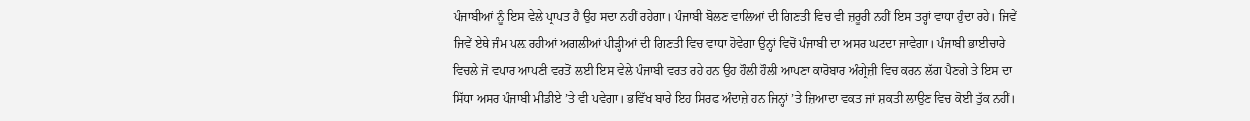ਪੰਜਾਬੀਆਂ ਨੂੰ ਇਸ ਵੇਲੇ ਪ੍ਰਾਪਤ ਹੈ ਉਹ ਸਦਾ ਨਹੀਂ ਰਹੇਗਾ। ਪੰਜਾਬੀ ਬੋਲਣ ਵਾਲਿਆਂ ਦੀ ਗਿਣਤੀ ਵਿਚ ਵੀ ਜ਼ਰੂਰੀ ਨਹੀਂ ਇਸ ਤਰ੍ਹਾਂ ਵਾਧਾ ਹੁੰਦਾ ਰਹੇ। ਜਿਵੇਂ ਜਿਵੇਂ ਏਥੇ ਜੰਮ ਪਲ਼ ਰਹੀਆਂ ਅਗਲੀਆਂ ਪੀੜ੍ਹੀਆਂ ਦੀ ਗਿਣਤੀ ਵਿਚ ਵਾਧਾ ਹੋਵੇਗਾ ਉਨ੍ਹਾਂ ਵਿਚੋਂ ਪੰਜਾਬੀ ਦਾ ਅਸਰ ਘਟਦਾ ਜਾਵੇਗਾ। ਪੰਜਾਬੀ ਭਾਈਚਾਰੇ ਵਿਚਲੇ ਜੋ ਵਪਾਰ ਆਪਣੀ ਵਰਤੋਂ ਲਈ ਇਸ ਵੇਲੇ ਪੰਜਾਬੀ ਵਰਤ ਰਹੇ ਹਨ ਉਹ ਹੌਲੀ ਹੌਲੀ ਆਪਣਾ ਕਾਰੋਬਾਰ ਅੰਗ੍ਰੇਜ਼ੀ ਵਿਚ ਕਰਨ ਲੱਗ ਪੈਣਗੇ ਤੇ ਇਸ ਦਾ ਸਿੱਧਾ ਅਸਰ ਪੰਜਾਬੀ ਮੀਡੀਏ ’ਤੇ ਵੀ ਪਵੇਗਾ। ਭਵਿੱਖ ਬਾਰੇ ਇਹ ਸਿਰਫ ਅੰਦਾਜ਼ੇ ਹਨ ਜਿਨ੍ਹਾਂ ’ਤੇ ਜ਼ਿਆਦਾ ਵਕਤ ਜਾਂ ਸ਼ਕਤੀ ਲਾਉਣ ਵਿਚ ਕੋਈ ਤੁੱਕ ਨਹੀਂ।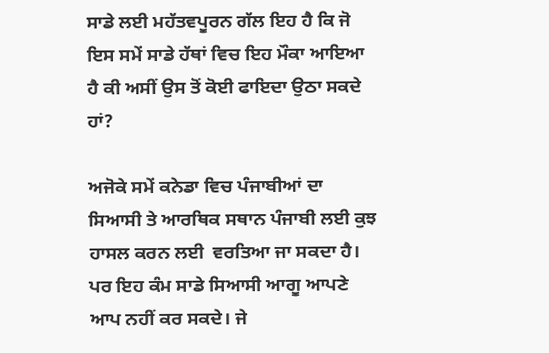ਸਾਡੇ ਲਈ ਮਹੱਤਵਪੂਰਨ ਗੱਲ ਇਹ ਹੈ ਕਿ ਜੋ ਇਸ ਸਮੇਂ ਸਾਡੇ ਹੱਥਾਂ ਵਿਚ ਇਹ ਮੌਕਾ ਆਇਆ ਹੈ ਕੀ ਅਸੀਂ ਉਸ ਤੋਂ ਕੋਈ ਫਾਇਦਾ ਉਠਾ ਸਕਦੇ ਹਾਂ?

ਅਜੋਕੇ ਸਮੇਂ ਕਨੇਡਾ ਵਿਚ ਪੰਜਾਬੀਆਂ ਦਾ ਸਿਆਸੀ ਤੇ ਆਰਥਿਕ ਸਥਾਨ ਪੰਜਾਬੀ ਲਈ ਕੁਝ ਹਾਸਲ ਕਰਨ ਲਈ  ਵਰਤਿਆ ਜਾ ਸਕਦਾ ਹੈ। ਪਰ ਇਹ ਕੰਮ ਸਾਡੇ ਸਿਆਸੀ ਆਗੂ ਆਪਣੇ ਆਪ ਨਹੀਂ ਕਰ ਸਕਦੇ। ਜੇ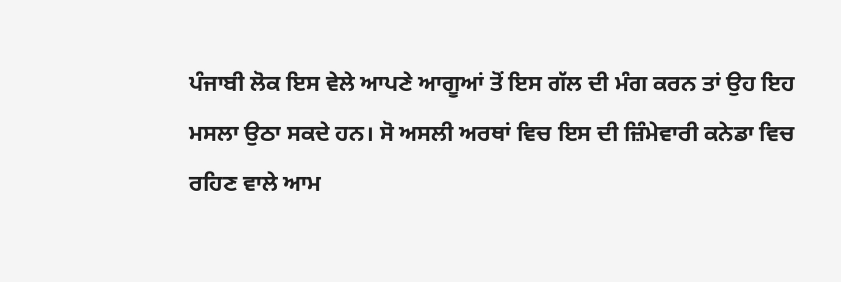ਪੰਜਾਬੀ ਲੋਕ ਇਸ ਵੇਲੇ ਆਪਣੇ ਆਗੂਆਂ ਤੋਂ ਇਸ ਗੱਲ ਦੀ ਮੰਗ ਕਰਨ ਤਾਂ ਉਹ ਇਹ ਮਸਲਾ ਉਠਾ ਸਕਦੇ ਹਨ। ਸੋ ਅਸਲੀ ਅਰਥਾਂ ਵਿਚ ਇਸ ਦੀ ਜ਼ਿੰਮੇਵਾਰੀ ਕਨੇਡਾ ਵਿਚ ਰਹਿਣ ਵਾਲੇ ਆਮ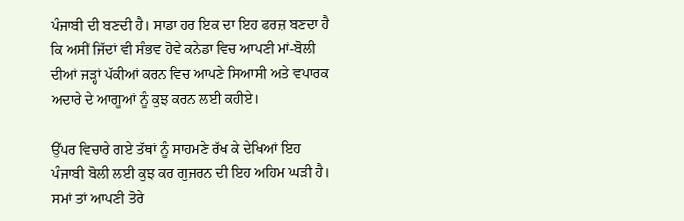ਪੰਜਾਬੀ ਦੀ ਬਣਦੀ ਹੈ। ਸਾਡਾ ਹਰ ਇਕ ਦਾ ਇਹ ਫਰਜ਼ ਬਣਦਾ ਹੈ ਕਿ ਅਸੀਂ ਜਿੱਦਾਂ ਵੀ ਸੰਭਵ ਹੋਵੇ ਕਨੇਡਾ ਵਿਚ ਆਪਣੀ ਮਾਂ-ਬੋਲੀ ਦੀਆਂ ਜੜ੍ਹਾਂ ਪੱਕੀਆਂ ਕਰਨ ਵਿਚ ਆਪਣੇ ਸਿਆਸੀ ਅਤੇ ਵਪਾਰਕ ਅਦਾਰੇ ਦੇ ਆਗੂਆਂ ਨੂੰ ਕੁਝ ਕਰਨ ਲਈ ਕਹੀਏ।

ਉੱਪਰ ਵਿਚਾਰੇ ਗਏ ਤੱਥਾਂ ਨੂੰ ਸਾਹਮਣੇ ਰੱਖ ਕੇ ਦੇਖਿਆਂ ਇਹ ਪੰਜਾਬੀ ਬੋਲੀ ਲਈ ਕੁਝ ਕਰ ਗੁਜਰਨ ਦੀ ਇਹ ਅਹਿਮ ਘੜੀ ਹੈ। ਸਮਾਂ ਤਾਂ ਆਪਣੀ ਤੋਰੇ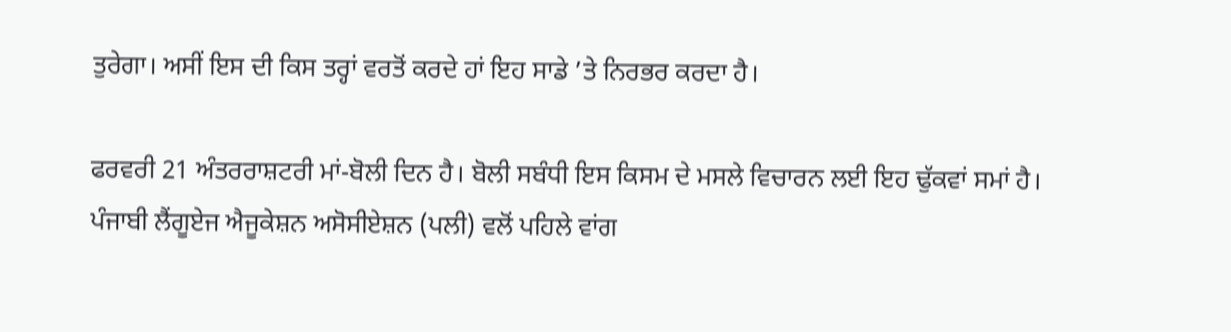ਤੁਰੇਗਾ। ਅਸੀਂ ਇਸ ਦੀ ਕਿਸ ਤਰ੍ਹਾਂ ਵਰਤੋਂ ਕਰਦੇ ਹਾਂ ਇਹ ਸਾਡੇ ’ਤੇ ਨਿਰਭਰ ਕਰਦਾ ਹੈ।

ਫਰਵਰੀ 21 ਅੰਤਰਰਾਸ਼ਟਰੀ ਮਾਂ-ਬੋਲੀ ਦਿਨ ਹੈ। ਬੋਲੀ ਸਬੰਧੀ ਇਸ ਕਿਸਮ ਦੇ ਮਸਲੇ ਵਿਚਾਰਨ ਲਈ ਇਹ ਢੁੱਕਵਾਂ ਸਮਾਂ ਹੈ। ਪੰਜਾਬੀ ਲੈਂਗੂਏਜ ਐਜੂਕੇਸ਼ਨ ਅਸੋਸੀਏਸ਼ਨ (ਪਲੀ) ਵਲੋਂ ਪਹਿਲੇ ਵਾਂਗ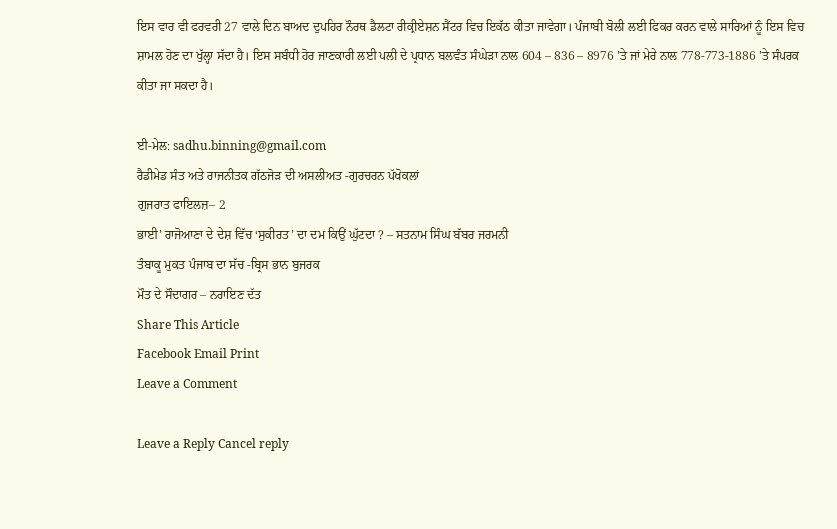ਇਸ ਵਾਰ ਵੀ ਫਰਵਰੀ 27 ਵਾਲੇ ਦਿਨ ਬਾਅਦ ਦੁਪਹਿਰ ਨੌਰਥ ਡੈਲਟਾ ਰੀਕ੍ਰੀਏਸ਼ਨ ਸੈਂਟਰ ਵਿਚ ਇਕੱਠ ਕੀਤਾ ਜਾਵੇਗਾ। ਪੰਜਾਬੀ ਬੋਲੀ ਲਈ ਫਿਕਰ ਕਰਨ ਵਾਲੇ ਸਾਰਿਆਂ ਨੂੰ ਇਸ ਵਿਚ ਸ਼ਾਮਲ ਹੋਣ ਦਾ ਖੁੱਲ੍ਹਾ ਸੱਦਾ ਹੈ। ਇਸ ਸਬੰਧੀ ਹੋਰ ਜਾਣਕਾਰੀ ਲਈ ਪਲੀ ਦੇ ਪ੍ਰਧਾਨ ਬਲਵੰਤ ਸੰਘੇੜਾ ਨਾਲ 604 – 836 – 8976 ’ਤੇ ਜਾਂ ਮੇਰੇ ਨਾਲ 778-773-1886 ’ਤੇ ਸੰਪਰਕ ਕੀਤਾ ਜਾ ਸਕਦਾ ਹੈ।

ਈ-ਮੇਲ: sadhu.binning@gmail.com
ਰੈਡੀਮੇਡ ਸੰਤ ਅਤੇ ਰਾਜਨੀਤਕ ਗੱਠਜੋੜ ਦੀ ਅਸਲੀਅਤ -ਗੁਰਚਰਨ ਪੱਖੋਕਲਾਂ
ਗੁਜਰਾਤ ਫਾਇਲਜ਼– 2
ਭਾਈ’ ਰਾਜੋਆਣਾ ਦੇ ਦੇਸ਼ ਵਿੱਚ ‘ਸੁਕੀਰਤ’ ਦਾ ਦਮ ਕਿਉਂ ਘੁੱਟਦਾ ? – ਸਤਨਾਮ ਸਿੰਘ ਬੱਬਰ ਜਰਮਨੀ
ਤੰਬਾਕੂ ਮੁਕਤ ਪੰਜਾਬ ਦਾ ਸੱਚ -ਬ੍ਰਿਸ ਭਾਨ ਬੁਜਰਕ
ਮੌਤ ਦੇ ਸੌਦਾਗਰ – ਨਰਾਇਣ ਦੱਤ
Share This Article
Facebook Email Print
Leave a Comment

Leave a Reply Cancel reply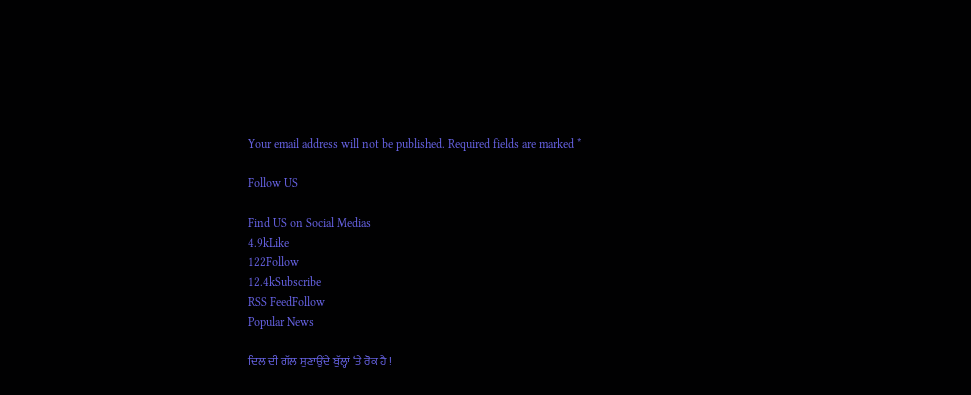Your email address will not be published. Required fields are marked *

Follow US

Find US on Social Medias
4.9kLike
122Follow
12.4kSubscribe
RSS FeedFollow
Popular News

ਦਿਲ ਦੀ ਗੱਲ ਸੁਣਾਉਂਦੇ ਬੁੱਲ੍ਹਾਂ ‘ਤੇ ਰੋਕ ਹੈ !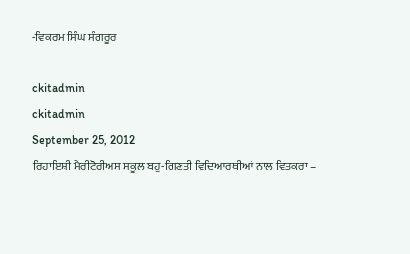-ਵਿਕਰਮ ਸਿੰਘ ਸੰਗਰੂਰ

ckitadmin
ckitadmin
September 25, 2012
ਰਿਹਾਇਸ਼ੀ ਮੈਰੀਟੋਰੀਅਸ ਸਕੂਲ ਬਹੁ-ਗਿਣਤੀ ਵਿਦਿਆਰਥੀਆਂ ਨਾਲ ਵਿਤਕਰਾ –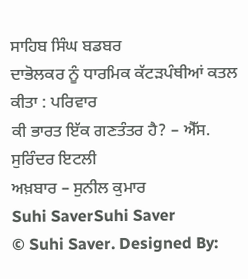ਸਾਹਿਬ ਸਿੰਘ ਬਡਬਰ
ਦਾਭੋਲਕਰ ਨੂੰ ਧਾਰਮਿਕ ਕੱਟੜਪੰਥੀਆਂ ਕਤਲ ਕੀਤਾ : ਪਰਿਵਾਰ
ਕੀ ਭਾਰਤ ਇੱਕ ਗਣਤੰਤਰ ਹੈ? – ਐੱਸ. ਸੁਰਿੰਦਰ ਇਟਲੀ
ਅਖ਼ਬਾਰ – ਸੁਨੀਲ ਕੁਮਾਰ
Suhi SaverSuhi Saver
© Suhi Saver. Designed By: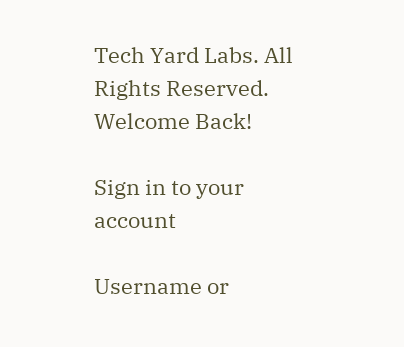Tech Yard Labs. All Rights Reserved.
Welcome Back!

Sign in to your account

Username or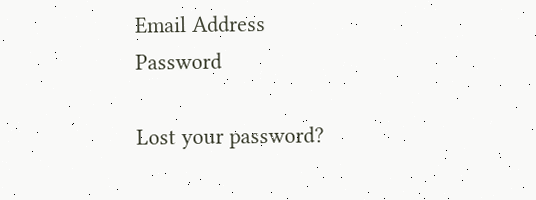Email Address
Password

Lost your password?